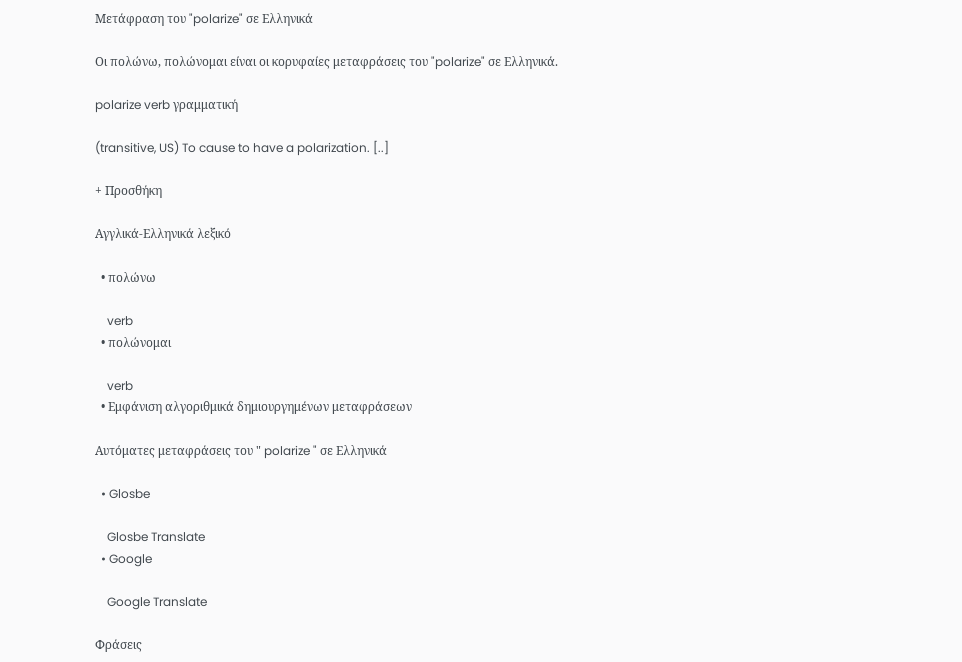Μετάφραση του "polarize" σε Ελληνικά

Οι πολώνω, πολώνομαι είναι οι κορυφαίες μεταφράσεις του "polarize" σε Ελληνικά.

polarize verb γραμματική

(transitive, US) To cause to have a polarization. [..]

+ Προσθήκη

Αγγλικά-Ελληνικά λεξικό

  • πολώνω

    verb
  • πολώνομαι

    verb
  • Εμφάνιση αλγοριθμικά δημιουργημένων μεταφράσεων

Αυτόματες μεταφράσεις του " polarize " σε Ελληνικά

  • Glosbe

    Glosbe Translate
  • Google

    Google Translate

Φράσεις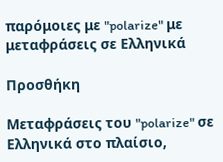παρόμοιες με "polarize" με μεταφράσεις σε Ελληνικά

Προσθήκη

Μεταφράσεις του "polarize" σε Ελληνικά στο πλαίσιο,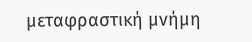μεταφραστική μνήμη